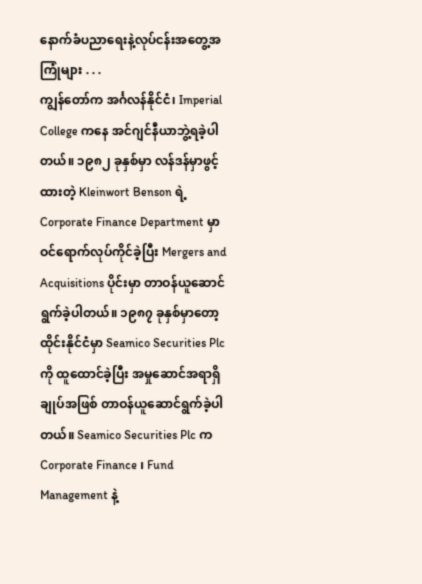နောက်ခံပညာရေးနဲ့လုပ်ငန်းအတွေ့အကြုံများ . . .
ကျွန်တော်က အင်္ဂလန်နိုင်ငံ၊ Imperial College ကနေ အင်ဂျင်နီယာဘွဲ့ရခဲ့ပါတယ်။ ၁၉၈၂ ခုနှစ်မှာ လန်ဒန်မှာဖွင့်ထားတဲ့ Kleinwort Benson ရဲ့ Corporate Finance Department မှာ ဝင်ရောက်လုပ်ကိုင်ခဲ့ပြီး Mergers and Acquisitions ပိုင်းမှာ တာဝန်ယူဆောင်ရွက်ခဲ့ပါတယ်။ ၁၉၈၇ ခုနှစ်မှာတော့ ထိုင်းနိုင်ငံမှာ Seamico Securities Plc ကို ထူထောင်ခဲ့ပြီး အမှုဆောင်အရာရှိချုပ်အဖြစ် တာဝန်ယူဆောင်ရွက်ခဲ့ပါတယ်။ Seamico Securities Plc က Corporate Finance ၊ Fund Management နဲ့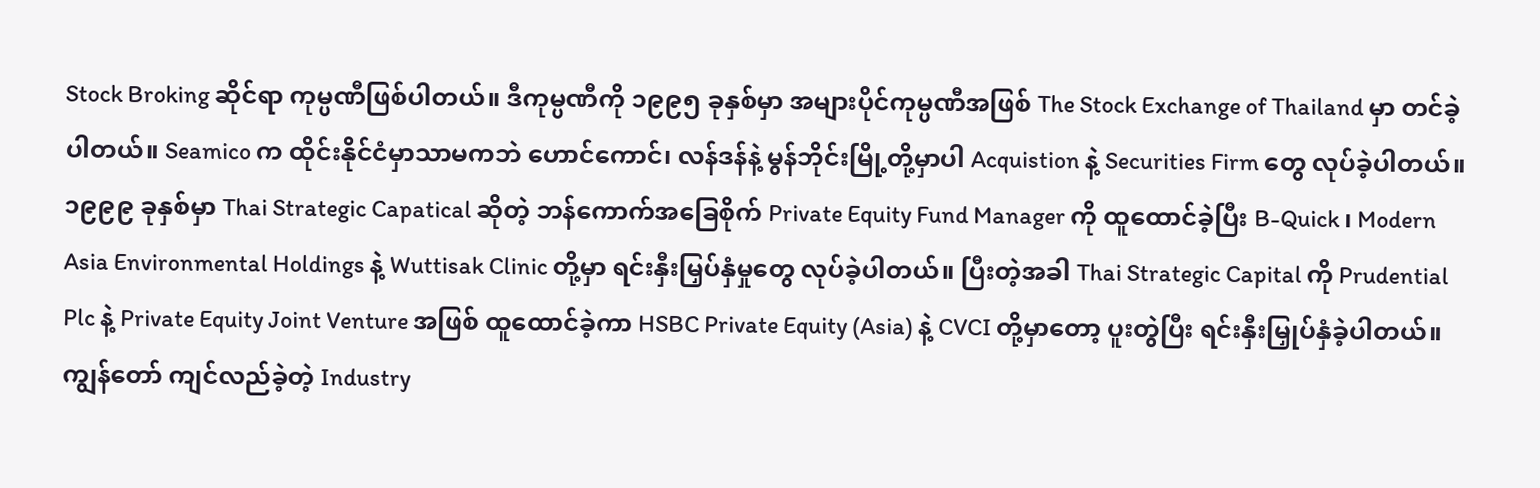Stock Broking ဆိုင်ရာ ကုမ္ပဏီဖြစ်ပါတယ်။ ဒီကုမ္ပဏီကို ၁၉၉၅ ခုနှစ်မှာ အများပိုင်ကုမ္ပဏီအဖြစ် The Stock Exchange of Thailand မှာ တင်ခဲ့ပါတယ်။ Seamico က ထိုင်းနိုင်ငံမှာသာမကဘဲ ဟောင်ကောင်၊ လန်ဒန်နဲ့ မွန်ဘိုင်းမြို့တို့မှာပါ Acquistion နဲ့ Securities Firm တွေ လုပ်ခဲ့ပါတယ်။
၁၉၉၉ ခုနှစ်မှာ Thai Strategic Capatical ဆိုတဲ့ ဘန်ကောက်အခြေစိုက် Private Equity Fund Manager ကို ထူထောင်ခဲ့ပြီး B-Quick ၊ Modern Asia Environmental Holdings နဲ့ Wuttisak Clinic တို့မှာ ရင်းနှီးမြှပ်နှံမှုတွေ လုပ်ခဲ့ပါတယ်။ ပြီးတဲ့အခါ Thai Strategic Capital ကို Prudential Plc နဲ့ Private Equity Joint Venture အဖြစ် ထူထောင်ခဲ့ကာ HSBC Private Equity (Asia) နဲ့ CVCI တို့မှာတော့ ပူးတွဲပြီး ရင်းနှီးမြှုပ်နှံခဲ့ပါတယ်။
ကျွန်တော် ကျင်လည်ခဲ့တဲ့ Industry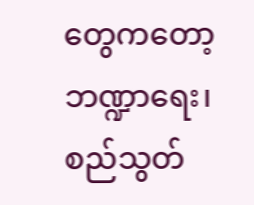တွေကတော့ ဘဏ္ဍာရေး၊ စည်သွတ်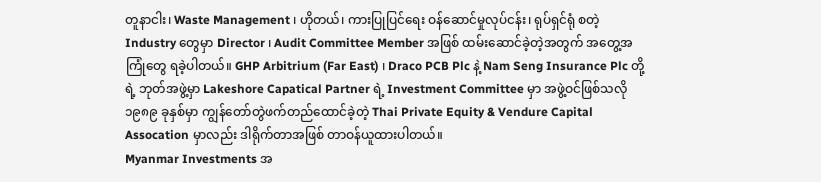တူနာငါး၊ Waste Management ၊ ဟိုတယ်၊ ကားပြုပြင်ရေး ဝန်ဆောင်မှုလုပ်ငန်း၊ ရုပ်ရှင်ရုံ စတဲ့ Industry တွေမှာ Director ၊ Audit Committee Member အဖြစ် ထမ်းဆောင်ခဲ့တဲ့အတွက် အတွေ့အကြုံတွေ ရခဲ့ပါတယ်။ GHP Arbitrium (Far East) ၊ Draco PCB Plc နဲ့ Nam Seng Insurance Plc တို့ရဲ့ ဘုတ်အဖွဲ့မှာ Lakeshore Capatical Partner ရဲ့ Investment Committee မှာ အဖွဲ့ဝင်ဖြစ်သလို ၁၉၈၉ ခုနှစ်မှာ ကျွန်တော်တွဲဖက်တည်ထောင်ခဲ့တဲ့ Thai Private Equity & Vendure Capital Assocation မှာလည်း ဒါရိုက်တာအဖြစ် တာဝန်ယူထားပါတယ်။
Myanmar Investments အ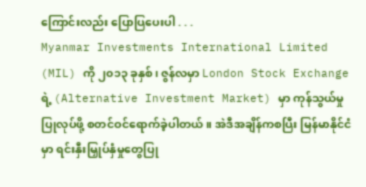ကြောင်းလည်း ပြောပြပေးပါ . . .
Myanmar Investments International Limited (MIL) ကို ၂၀၁၃ ခုနှစ်၊ ဇွန်လမှာ London Stock Exchange ရဲ့ (Alternative Investment Market) မှာ ကုန်သွယ်မှုပြုလုပ်ဖို့ စတင်ဝင်ရောက်ခဲ့ပါတယ်။ အဲဒီအချိန်ကစပြီး မြန်မာနိုင်ငံမှာ ရင်းနှီးမြှုပ်နှံမှုတွေပြု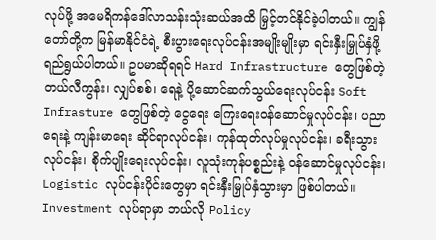လုပ်ဖို့ အမေရိကန်ဒေါ်လာသန်းသုံးဆယ်အထိ မြှင့်တင်နိုင်ခဲ့ပါတယ်။ ကျွန်တော်တို့က မြန်မာနိုင်ငံရဲ့ စီးပွားရေးလုပ်ငန်းအမျိုးမျိုးမှာ ရင်းနှီးမြှုပ်နှံဖို့ ရည်ရွယ်ပါတယ်။ ဥပမာဆိုရရင် Hard Infrastructure တွေဖြစ်တဲ့ တယ်လီကွန်း၊ လျှပ်စစ်၊ ရေနဲ့ ပို့ဆောင်ဆက်သွယ်ရေးလုပ်ငန်း Soft Infrasture တွေဖြစ်တဲ့ ငွေရေး ကြေးရေးဝန်ဆောင်မှုလုပ်ငန်း၊ ပညာရေးနဲ့ ကျန်းမာရေး ဆိုင်ရာလုပ်ငန်း၊ ကုန်ထုတ်လုပ်မှုလုပ်ငန်း၊ ခရီးသွားလုပ်ငန်း၊ စိုက်ပျိုးရေးလုပ်ငန်း၊ လူသုံးကုန်ပစ္စည်းနဲ့ ဝန်ဆောင်မှုလုပ်ငန်း၊ Logistic လုပ်ငန်းပိုင်းတွေမှာ ရင်းနှီးမြှုပ်နှံသွားမှာ ဖြစ်ပါတယ်။
Investment လုပ်ရာမှာ ဘယ်လို Policy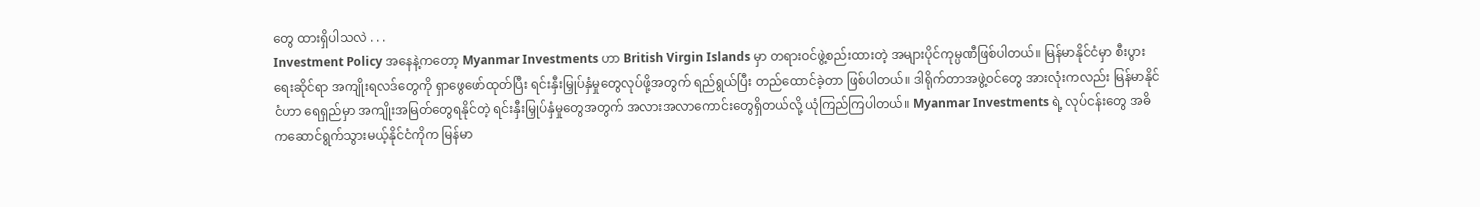တွေ ထားရှိပါသလဲ . . .
Investment Policy အနေနဲ့ကတော့ Myanmar Investments ဟာ British Virgin Islands မှာ တရားဝင်ဖွဲ့စည်းထားတဲ့ အများပိုင်ကုမ္ပဏီဖြစ်ပါတယ်။ မြန်မာနိုင်ငံမှာ စီးပွားရေးဆိုင်ရာ အကျိုးရလဒ်တွေကို ရှာဖွေဖော်ထုတ်ပြီး ရင်းနှီးမြှုပ်နှံမှုတွေလုပ်ဖို့အတွက် ရည်ရွယ်ပြီး တည်ထောင်ခဲ့တာ ဖြစ်ပါတယ်။ ဒါရိုက်တာအဖွဲ့ဝင်တွေ အားလုံးကလည်း မြန်မာနိုင်ငံဟာ ရေရှည်မှာ အကျိုးအမြတ်တွေရနိုင်တဲ့ ရင်းနှီးမြှုပ်နှံမှုတွေအတွက် အလားအလာကောင်းတွေရှိတယ်လို့ ယုံကြည်ကြပါတယ်။ Myanmar Investments ရဲ့ လုပ်ငန်းတွေ အဓိကဆောင်ရွက်သွားမယ့်နိုင်ငံကိုက မြန်မာ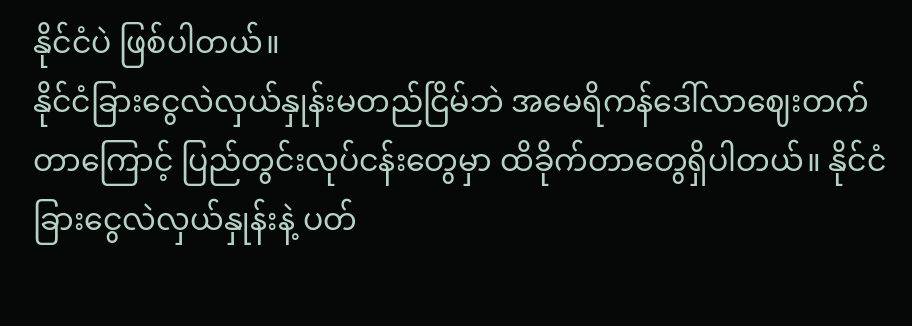နိုင်ငံပဲ ဖြစ်ပါတယ်။
နိုင်ငံခြားငွေလဲလှယ်နှုန်းမတည်ငြိမ်ဘဲ အမေရိကန်ဒေါ်လာဈေးတက်တာကြောင့် ပြည်တွင်းလုပ်ငန်းတွေမှာ ထိခိုက်တာတွေရှိပါတယ်။ နိုင်ငံခြားငွေလဲလှယ်နှုန်းနဲ့ ပတ်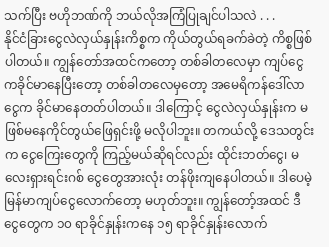သက်ပြီး ဗဟိုဘဏ်ကို ဘယ်လိုအကြံပြုချင်ပါသလဲ . . .
နိုင်ငံခြားငွေလဲလှယ်နှုန်းကိစ္စက ကိုယ်တွယ်ရခက်ခဲတဲ့ ကိစ္စဖြစ်ပါတယ်။ ကျွန်တော်အထင်ကတော့ တစ်ခါတလေမှာ ကျပ်ငွေကခိုင်မာနေပြီးတော့ တစ်ခါတလေမှတော့ အမေရိကန်ဒေါ်လာငွေက ခိုင်မာနေတတ်ပါတယ်။ ဒါကြောင့် ငွေလဲလှယ်နှုန်းက မဖြစ်မနေကိုင်တွယ်ဖြေရှင်းဖို့ မလိုပါဘူး။ တကယ်လို့ ဒေသတွင်းက ငွေကြေးတွေကို ကြည့်မယ်ဆိုရင်လည်း ထိုင်းဘတ်ငွေ၊ မလေးရှားရင်းဂစ် ငွေတွေအားလုံး တန်ဖိုးကျနေပါတယ်။ ဒါပေမဲ့ မြန်မာကျပ်ငွေလောက်တော့ မဟုတ်ဘူး။ ကျွန်တော့်အထင် ဒီငွေတွေက ၁၀ ရာခိုင်နှုန်းကနေ ၁၅ ရာခိုင်နှုန်းလောက်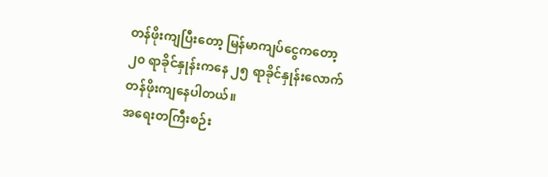တန်ဖိုးကျပြီးတော့ မြန်မာကျပ်ငွေကတော့ ၂၀ ရာခိုင်နှုန်းကနေ ၂၅ ရာခိုင်နှုန်းလောက် တန်ဖိုးကျနေပါတယ်။
အရေးတကြီးစဉ်း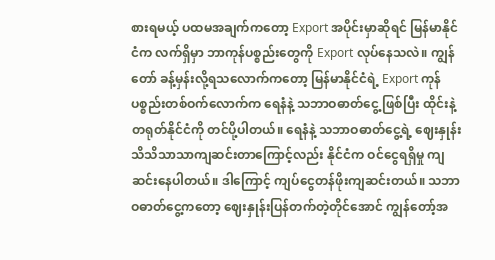စားရမယ့် ပထမအချက်ကတော့ Export အပိုင်းမှာဆိုရင် မြန်မာနိုင်ငံက လက်ရှိမှာ ဘာကုန်ပစ္စည်းတွေကို Export လုပ်နေသလဲ။ ကျွန်တော် ခန့်မှန်းလို့ရသလောက်ကတော့ မြန်မာနိုင်ငံရဲ့ Export ကုန်ပစ္စည်းတစ်ဝက်လောက်က ရေနံနဲ့ သဘာဝဓာတ်ငွေ့ ဖြစ်ပြီး ထိုင်းနဲ့ တရုတ်နိုင်ငံကို တင်ပို့ပါတယ်။ ရေနံနဲ့ သဘာဝဓာတ်ငွေ့ရဲ့ ဈေးနှုန်းသိသိသာသာကျဆင်းတာကြောင့်လည်း နိုင်ငံက ဝင်ငွေရရှိမှု ကျဆင်းနေပါတယ်။ ဒါကြောင့် ကျပ်ငွေတန်ဖိုးကျဆင်းတယ်။ သဘာဝဓာတ်ငွေ့ကတော့ ဈေးနှုန်းပြန်တက်တဲ့တိုင်အောင် ကျွန်တော့်အ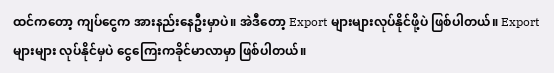ထင်ကတော့ ကျပ်ငွေက အားနည်းနေဦးမှာပဲ။ အဲဒီတော့ Export များများလုပ်နိုင်ဖို့ပဲ ဖြစ်ပါတယ်။ Export များများ လုပ်နိုင်မှပဲ ငွေကြေးကခိုင်မာလာမှာ ဖြစ်ပါတယ်။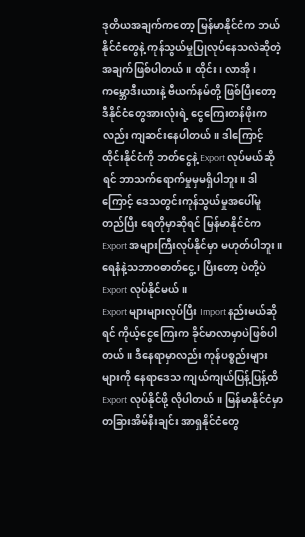ဒုတိယအချက်ကတော့ မြန်မာနိုင်ငံက ဘယ်နိုင်ငံတွေနဲ့ ကုန်သွယ်မှုပြုလုပ်နေသလဲဆိုတဲ့ အချက်ဖြစ်ပါတယ်။ ထိုင်း၊ လာအို၊ ကမ္ဘောဒီးယားနဲ့ ဗီယက်နမ်တို့ ဖြစ်ပြီးတော့ ဒီနိုင်ငံတွေအားလုံးရဲ့ ငွေကြေးတန်ဖိုးကလည်း ကျဆင်းနေပါတယ်။ ဒါကြောင့် ထိုင်းနိုင်ငံကို ဘတ်ငွေနဲ့ Export လုပ်မယ်ဆိုရင် ဘာသက်ရောက်မှုမှမရှိပါဘူး။ ဒါကြောင့် ဒေသတွင်းကုန်သွယ်မှုအပေါ်မူတည်ပြီး ရေတိုမှာဆိုရင် မြန်မာနိုင်ငံက Export အများကြီးလုပ်နိုင်မှာ မဟုတ်ပါဘူး။ ရေနံနဲ့သဘာဝဓာတ်ငွေ့၊ ပြီးတော့ ပဲတို့ပဲ Export လုပ်နိုင်မယ်။
Export များများလုပ်ပြီး Import နည်းမယ်ဆိုရင် ကိုယ့်ငွေကြေးက ခိုင်မာလာမှာပဲဖြစ်ပါတယ်။ ဒီနေရာမှာလည်း ကုန်ပစ္စည်းများများကို နေရာဒေသ ကျယ်ကျယ်ပြန့်ပြန့်ထိ Export လုပ်နိုင်ဖို့ လိုပါတယ်။ မြန်မာနိုင်ငံမှာ တခြားအိမ်နီးချင်း အာရှနိုင်ငံတွေ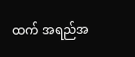ထက် အရည်အ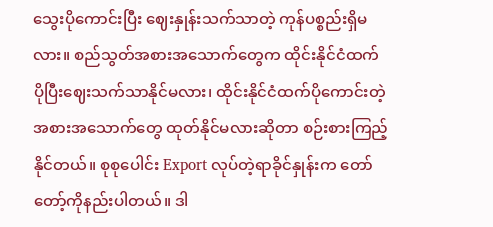သွေးပိုကောင်းပြီး ဈေးနှုန်းသက်သာတဲ့ ကုန်ပစ္စည်းရှိမလား။ စည်သွတ်အစားအသောက်တွေက ထိုင်းနိုင်ငံထက် ပိုပြီးဈေးသက်သာနိုင်မလား၊ ထိုင်းနိုင်ငံထက်ပိုကောင်းတဲ့ အစားအသောက်တွေ ထုတ်နိုင်မလားဆိုတာ စဉ်းစားကြည့်နိုင်တယ်။ စုစုပေါင်း Export လုပ်တဲ့ရာခိုင်နှုန်းက တော်တော့်ကိုနည်းပါတယ်။ ဒါ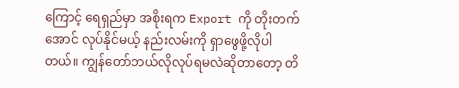ကြောင့် ရေရှည်မှာ အစိုးရက Export ကို တိုးတက်အောင် လုပ်နိုင်မယ့် နည်းလမ်းကို ရှာဖွေဖို့လိုပါတယ်။ ကျွန်တော်ဘယ်လိုလုပ်ရမလဲဆိုတာတော့ တိ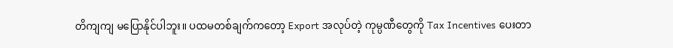တိကျကျ မပြောနိုင်ပါဘူး။ ပထမတစ်ချက်ကတော့ Export အလုပ်တဲ့ ကုမ္ပဏီတွေကို Tax Incentives ပေးတာ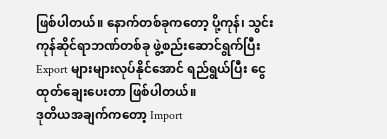ဖြစ်ပါတယ်။ နောက်တစ်ခုကတော့ ပို့ကုန်၊ သွင်းကုန်ဆိုင်ရာဘဏ်တစ်ခု ဖွဲ့စည်းဆောင်ရွက်ပြီး Export များများလုပ်နိုင်အောင် ရည်ရွယ်ပြီး ငွေထုတ်ချေးပေးတာ ဖြစ်ပါတယ်။
ဒုတိယအချက်ကတော့ Import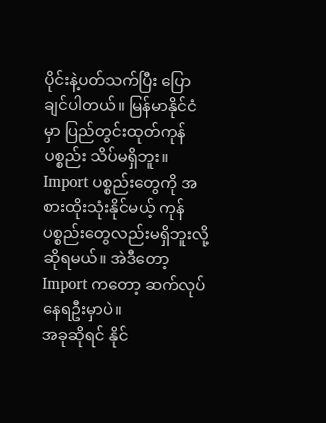ပိုင်းနဲ့ပတ်သက်ပြီး ပြောချင်ပါတယ်။ မြန်မာနိုင်ငံမှာ ပြည်တွင်းထုတ်ကုန်ပစ္စည်း သိပ်မရှိဘူး။ Import ပစ္စည်းတွေကို အစားထိုးသုံးနိုင်မယ့် ကုန်ပစ္စည်းတွေလည်းမရှိဘူးလို့ ဆိုရမယ်။ အဲဒီတော့ Import ကတော့ ဆက်လုပ်နေရဦးမှာပဲ။
အခုဆိုရင် နိုင်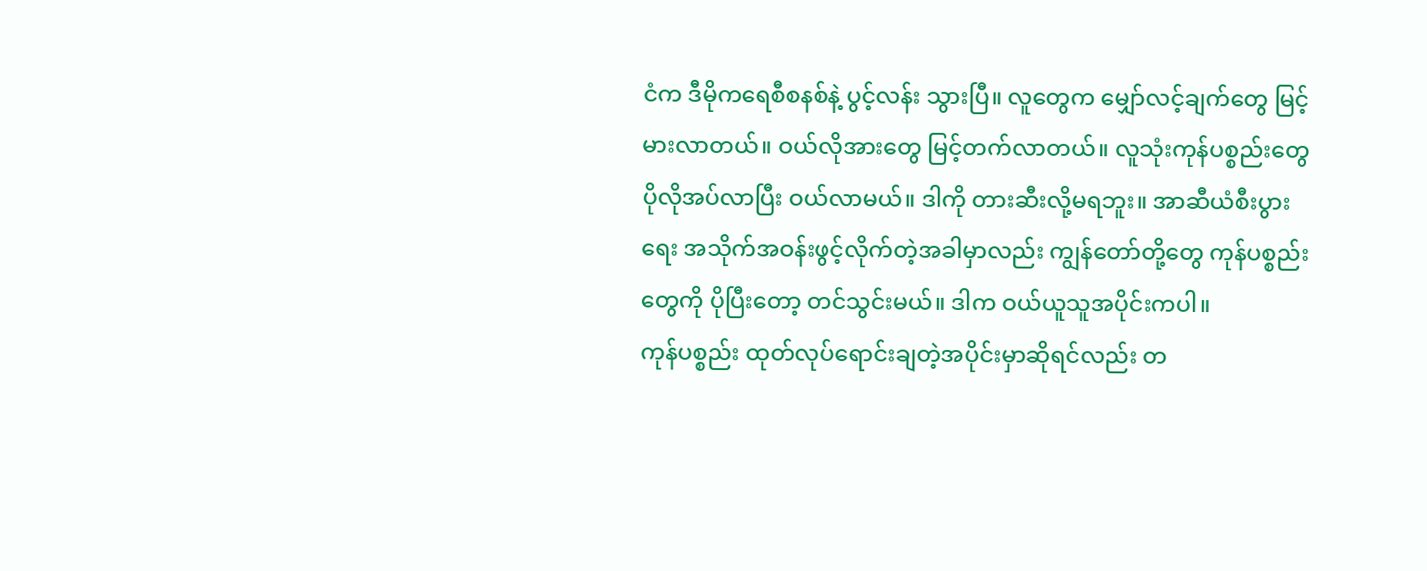ငံက ဒီမိုကရေစီစနစ်နဲ့ ပွင့်လန်း သွားပြီ။ လူတွေက မျှော်လင့်ချက်တွေ မြင့်မားလာတယ်။ ဝယ်လိုအားတွေ မြင့်တက်လာတယ်။ လူသုံးကုန်ပစ္စည်းတွေ ပိုလိုအပ်လာပြီး ဝယ်လာမယ်။ ဒါကို တားဆီးလို့မရဘူး။ အာဆီယံစီးပွားရေး အသိုက်အဝန်းဖွင့်လိုက်တဲ့အခါမှာလည်း ကျွန်တော်တို့တွေ ကုန်ပစ္စည်းတွေကို ပိုပြီးတော့ တင်သွင်းမယ်။ ဒါက ဝယ်ယူသူအပိုင်းကပါ။
ကုန်ပစ္စည်း ထုတ်လုပ်ရောင်းချတဲ့အပိုင်းမှာဆိုရင်လည်း တ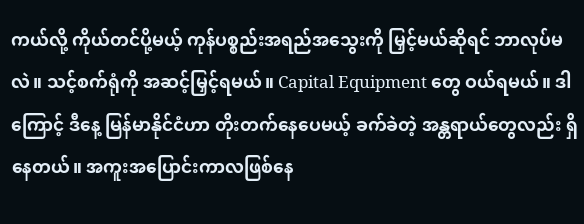ကယ်လို့ ကိုယ်တင်ပို့မယ့် ကုန်ပစ္စည်းအရည်အသွေးကို မြှင့်မယ်ဆိုရင် ဘာလုပ်မလဲ။ သင့်စက်ရုံကို အဆင့်မြှင့်ရမယ်။ Capital Equipment တွေ ဝယ်ရမယ်။ ဒါကြောင့် ဒီနေ့ မြန်မာနိုင်ငံဟာ တိုးတက်နေပေမယ့် ခက်ခဲတဲ့ အန္တရာယ်တွေလည်း ရှိနေတယ်။ အကူးအပြောင်းကာလဖြစ်နေ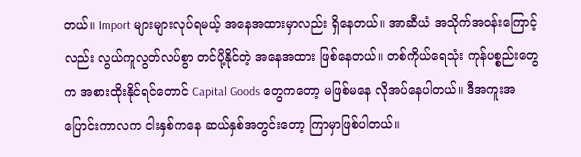တယ်။ Import များများလုပ်ရမယ့် အနေအထားမှာလည်း ရှိနေတယ်။ အာဆီယံ အသိုက်အဝန်းကြောင့်လည်း လွယ်ကူလွတ်လပ်စွာ တင်ပို့နိုင်တဲ့ အနေအထား ဖြစ်နေတယ်။ တစ်ကိုယ်ရေသုံး ကုန်ပစ္စည်းတွေက အစားထိုးနိုင်ရင်တောင် Capital Goods တွေကတော့ မဖြစ်မနေ လိုအပ်နေပါတယ်။ ဒီအကူးအပြောင်းကာလက ငါးနှစ်ကနေ ဆယ်နှစ်အတွင်းတော့ ကြာမှာဖြစ်ပါတယ်။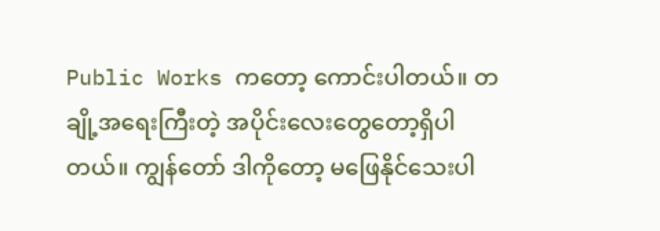Public Works ကတော့ ကောင်းပါတယ်။ တချို့အရေးကြီးတဲ့ အပိုင်းလေးတွေတော့ရှိပါတယ်။ ကျွန်တော် ဒါကိုတော့ မဖြေနိုင်သေးပါ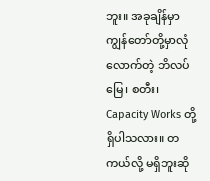ဘူး။ အခုချိန်မှာ ကျွန်တော်တို့မှာလုံလောက်တဲ့ ဘိလပ်မြေ၊ စတီး၊ Capacity Works တို့ ရှိပါသလား။ တကယ်လို့ မရှိဘူးဆို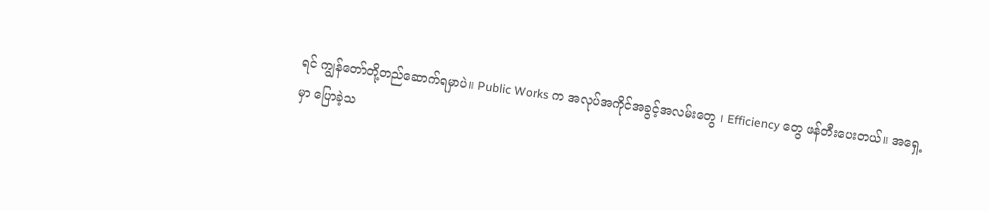ရင် ကျွန်တော်တို့တည်ဆောက်ရမှာပဲ။ Public Works က အလုပ်အကိုင်အခွင့်အလမ်းတွေ ၊ Efficiency တွေ ဖန်တီးပေးတယ်။ အရှေ့မှာ ပြောခဲ့သ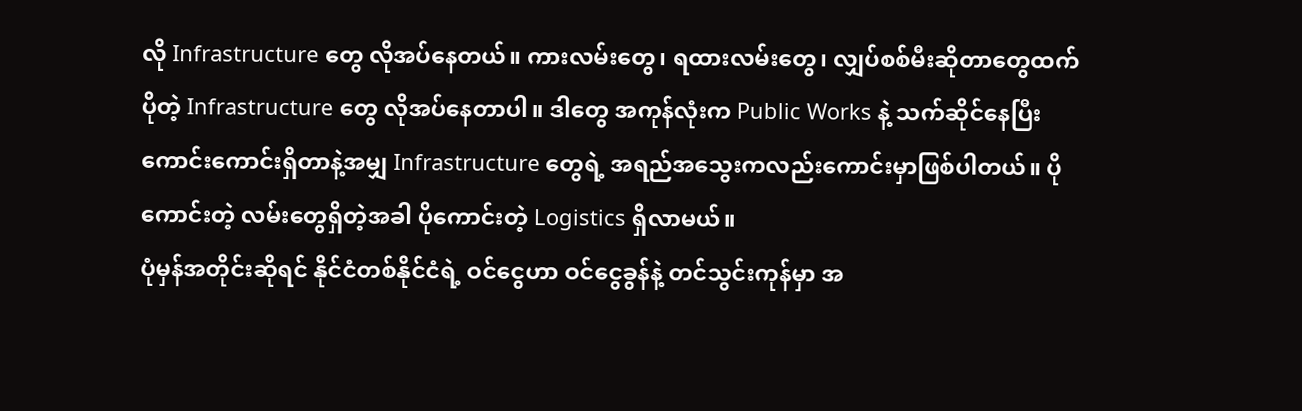လို Infrastructure တွေ လိုအပ်နေတယ်။ ကားလမ်းတွေ၊ ရထားလမ်းတွေ၊ လျှပ်စစ်မီးဆိုတာတွေထက်ပိုတဲ့ Infrastructure တွေ လိုအပ်နေတာပါ။ ဒါတွေ အကုန်လုံးက Public Works နဲ့ သက်ဆိုင်နေပြီး ကောင်းကောင်းရှိတာနဲ့အမျှ Infrastructure တွေရဲ့ အရည်အသွေးကလည်းကောင်းမှာဖြစ်ပါတယ်။ ပိုကောင်းတဲ့ လမ်းတွေရှိတဲ့အခါ ပိုကောင်းတဲ့ Logistics ရှိလာမယ်။
ပုံမှန်အတိုင်းဆိုရင် နိုင်ငံတစ်နိုင်ငံရဲ့ ဝင်ငွေဟာ ဝင်ငွေခွန်နဲ့ တင်သွင်းကုန်မှာ အ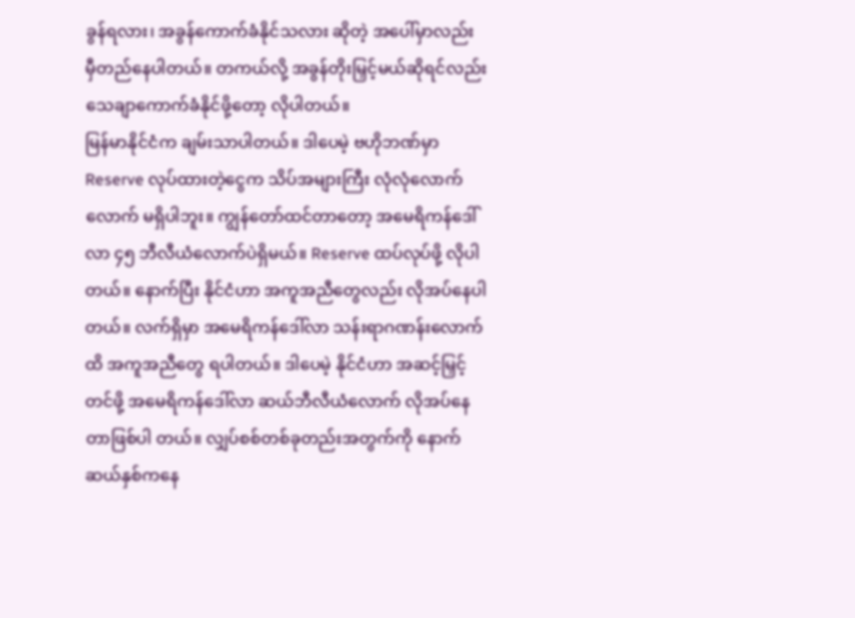ခွန်ရလား၊ အခွန်ကောက်ခံနိုင်သလား ဆိုတဲ့ အပေါ်မှာလည်း မှီတည်နေပါတယ်။ တကယ်လို့ အခွန်တိုးမြှင့်မယ်ဆိုရင်လည်း သေချာကောက်ခံနိုင်ဖို့တော့ လိုပါတယ်။
မြန်မာနိုင်ငံက ချမ်းသာပါတယ်။ ဒါပေမဲ့ ဗဟိုဘဏ်မှာ Reserve လုပ်ထားတဲ့ငွေက သိပ်အများကြီး လုံလုံလောက်လောက် မရှိပါဘူး။ ကျွန်တော်ထင်တာတော့ အမေရိကန်ဒေါ်လာ ၄၅ ဘီလီယံလောက်ပဲရှိမယ်။ Reserve ထပ်လုပ်ဖို့ လိုပါတယ်။ နောက်ပြီး နိုင်ငံဟာ အကူအညီတွေလည်း လိုအပ်နေပါတယ်။ လက်ရှိမှာ အမေရိကန်ဒေါ်လာ သန်းရာဂဏန်းလောက်ထိ အကူအညီတွေ ရပါတယ်။ ဒါပေမဲ့ နိုင်ငံဟာ အဆင့်မြှင့်တင်ဖို့ အမေရိကန်ဒေါ်လာ ဆယ်ဘီလီယံလောက် လိုအပ်နေတာဖြစ်ပါ တယ်။ လျှပ်စစ်တစ်ခုတည်းအတွက်ကို နောက်ဆယ်နှစ်ကနေ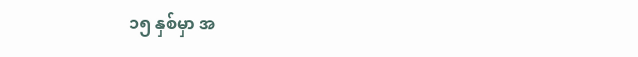၁၅ နှစ်မှာ အ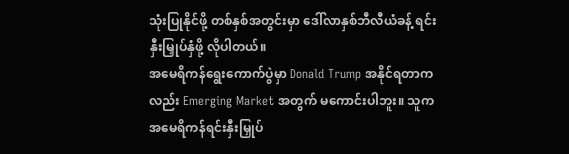သုံးပြုနိုင်ဖို့ တစ်နှစ်အတွင်းမှာ ဒေါ်လာနှစ်ဘီလီယံခန့် ရင်းနှီးမြှုပ်နှံဖို့ လိုပါတယ်။
အမေရိကန်ရွေးကောက်ပွဲမှာ Donald Trump အနိုင်ရတာကလည်း Emerging Market အတွက် မကောင်းပါဘူး။ သူက အမေရိကန်ရင်းနှီးမြှုပ်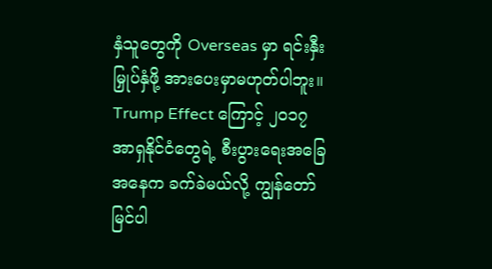နှံသူတွေကို Overseas မှာ ရင်းနှီးမြှုပ်နှံဖို့ အားပေးမှာမဟုတ်ပါဘူး။ Trump Effect ကြောင့် ၂၀၁၇ အာရှနိုင်ငံတွေရဲ့ စီးပွားရေးအခြေအနေက ခက်ခဲမယ်လို့ ကျွန်တော်မြင်ပါ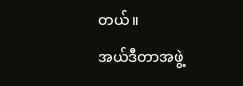တယ်။
အယ်ဒီတာအဖွဲ့